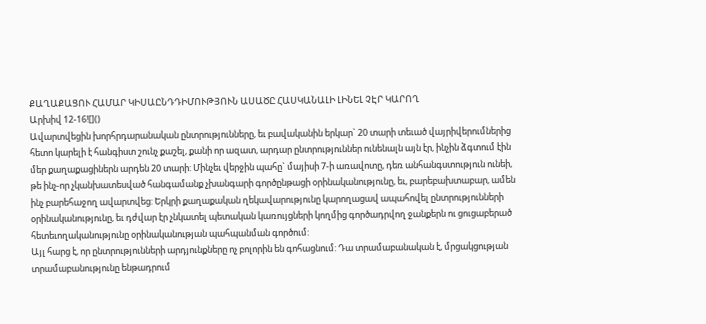ՔԱՂԱՔԱՑՈՒ ՀԱՄԱՐ ԿԻՍԱԸՆԴԴԻՄՈՒԹՅՈՒՆ ԱՍԱԾԸ ՀԱՍԿԱՆԱԼԻ ԼԻՆԵԼ ՉԷՐ ԿԱՐՈՂ
Արխիվ 12-16![]()
Ավարտվեցին խորհրդարանական ընտրությունները, եւ բավականին երկար` 20 տարի տեւած վայրիվերումներից հետո կարելի է հանգիստ շունչ քաշել, քանի որ ազատ, արդար ընտրություններ ունենալն այն էր, ինչին ձգտում էին մեր քաղաքացիներն արդեն 20 տարի: Մինչեւ վերջին պահը` մայիսի 7-ի առավոտը, դեռ անհանգստություն ունեի, թե ինչ-որ չկանխատեսված հանգամանք չխանգարի գործընթացի օրինականությունը, եւ, բարեբախտաբար, ամեն ինչ բարեհաջող ավարտվեց: Երկրի քաղաքական ղեկավարությունը կարողացավ ապահովել ընտրությունների օրինականությունը, եւ դժվար էր չնկատել պետական կառույցների կողմից գործադրվող ջանքերն ու ցուցաբերած հետեւողականությունը օրինականության պահպանման գործում:
Այլ հարց է, որ ընտրությունների արդյունքները ոչ բոլորին են գոհացնում: Դա տրամաբանական է, մրցակցության տրամաբանությունը ենթադրում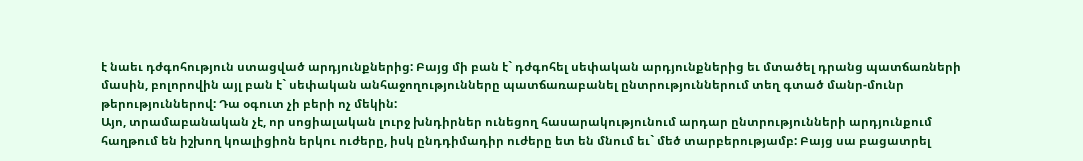է նաեւ դժգոհություն ստացված արդյունքներից: Բայց մի բան է` դժգոհել սեփական արդյունքներից եւ մտածել դրանց պատճառների մասին, բոլորովին այլ բան է` սեփական անհաջողությունները պատճառաբանել ընտրություններում տեղ գտած մանր-մունր թերություններով: Դա օգուտ չի բերի ոչ մեկին:
Այո, տրամաբանական չէ, որ սոցիալական լուրջ խնդիրներ ունեցող հասարակությունում արդար ընտրությունների արդյունքում հաղթում են իշխող կոալիցիոն երկու ուժերը, իսկ ընդդիմադիր ուժերը ետ են մնում եւ` մեծ տարբերությամբ: Բայց սա բացատրել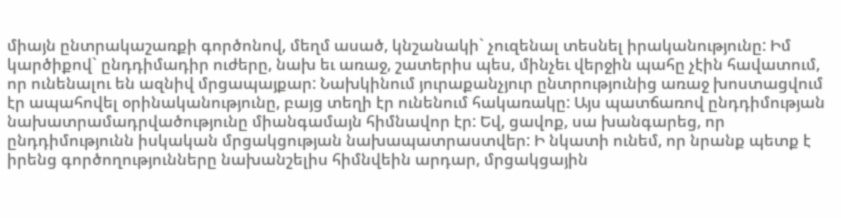միայն ընտրակաշառքի գործոնով, մեղմ ասած, կնշանակի` չուզենալ տեսնել իրականությունը: Իմ կարծիքով` ընդդիմադիր ուժերը, նախ եւ առաջ, շատերիս պես, մինչեւ վերջին պահը չէին հավատում, որ ունենալու են ազնիվ մրցապայքար: Նախկինում յուրաքանչյուր ընտրությունից առաջ խոստացվում էր ապահովել օրինականությունը, բայց տեղի էր ունենում հակառակը: Այս պատճառով ընդդիմության նախատրամադրվածությունը միանգամայն հիմնավոր էր: Եվ, ցավոք, սա խանգարեց, որ ընդդիմությունն իսկական մրցակցության նախապատրաստվեր: Ի նկատի ունեմ, որ նրանք պետք է իրենց գործողությունները նախանշելիս հիմնվեին արդար, մրցակցային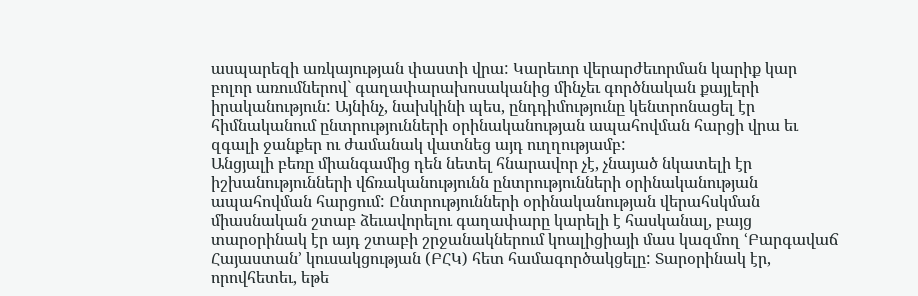ասպարեզի առկայության փաստի վրա: Կարեւոր վերարժեւորման կարիք կար բոլոր առումներով` գաղափարախոսականից մինչեւ գործնական քայլերի իրականություն: Այնինչ, նախկինի պես, ընդդիմությունը կենտրոնացել էր հիմնականում ընտրությունների օրինականության ապահովման հարցի վրա եւ զգալի ջանքեր ու ժամանակ վատնեց այդ ուղղությամբ:
Անցյալի բեռը միանգամից դեն նետել հնարավոր չէ, չնայած նկատելի էր իշխանությունների վճռականությունն ընտրությունների օրինականության ապահովման հարցում: Ընտրությունների օրինականության վերահսկման միասնական շտաբ ձեւավորելու գաղափարը կարելի է հասկանալ, բայց տարօրինակ էր այդ շտաբի շրջանակներում կոալիցիայի մաս կազմող ՙԲարգավաճ Հայաստան՚ կուսակցության (ԲՀԿ) հետ համագործակցելը: Տարօրինակ էր, որովհետեւ, եթե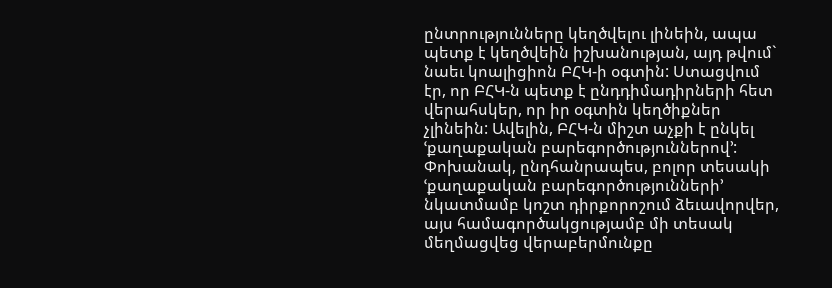ընտրությունները կեղծվելու լինեին, ապա պետք է կեղծվեին իշխանության, այդ թվում` նաեւ կոալիցիոն ԲՀԿ-ի օգտին: Ստացվում էր, որ ԲՀԿ-ն պետք է ընդդիմադիրների հետ վերահսկեր, որ իր օգտին կեղծիքներ չլինեին: Ավելին, ԲՀԿ-ն միշտ աչքի է ընկել ՙքաղաքական բարեգործություններով՚: Փոխանակ, ընդհանրապես, բոլոր տեսակի ՙքաղաքական բարեգործությունների՚ նկատմամբ կոշտ դիրքորոշում ձեւավորվեր, այս համագործակցությամբ մի տեսակ մեղմացվեց վերաբերմունքը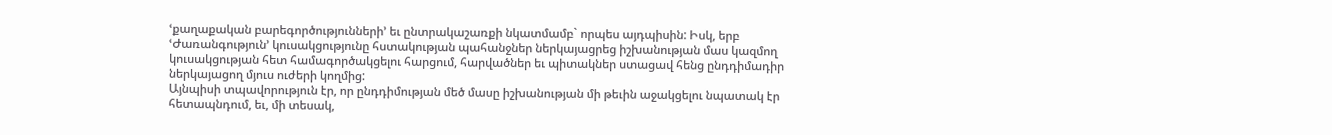ՙքաղաքական բարեգործությունների՚ եւ ընտրակաշառքի նկատմամբ` որպես այդպիսին: Իսկ, երբ ՙԺառանգություն՚ կուսակցությունը հստակության պահանջներ ներկայացրեց իշխանության մաս կազմող կուսակցության հետ համագործակցելու հարցում, հարվածներ եւ պիտակներ ստացավ հենց ընդդիմադիր ներկայացող մյուս ուժերի կողմից:
Այնպիսի տպավորություն էր, որ ընդդիմության մեծ մասը իշխանության մի թեւին աջակցելու նպատակ էր հետապնդում, եւ, մի տեսակ,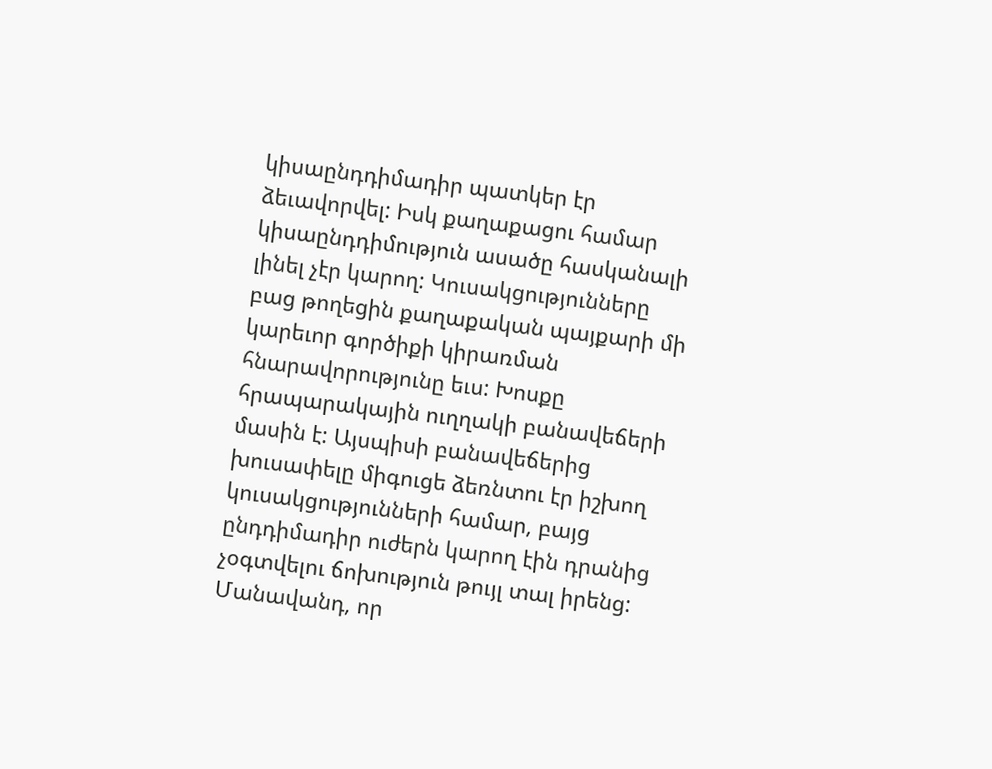կիսաընդդիմադիր պատկեր էր ձեւավորվել: Իսկ քաղաքացու համար կիսաընդդիմություն ասածը հասկանալի լինել չէր կարող: Կուսակցությունները բաց թողեցին քաղաքական պայքարի մի կարեւոր գործիքի կիրառման հնարավորությունը եւս: Խոսքը հրապարակային ուղղակի բանավեճերի մասին է: Այսպիսի բանավեճերից խուսափելը միգուցե ձեռնտու էր իշխող կուսակցությունների համար, բայց ընդդիմադիր ուժերն կարող էին դրանից չօգտվելու ճոխություն թույլ տալ իրենց: Մանավանդ, որ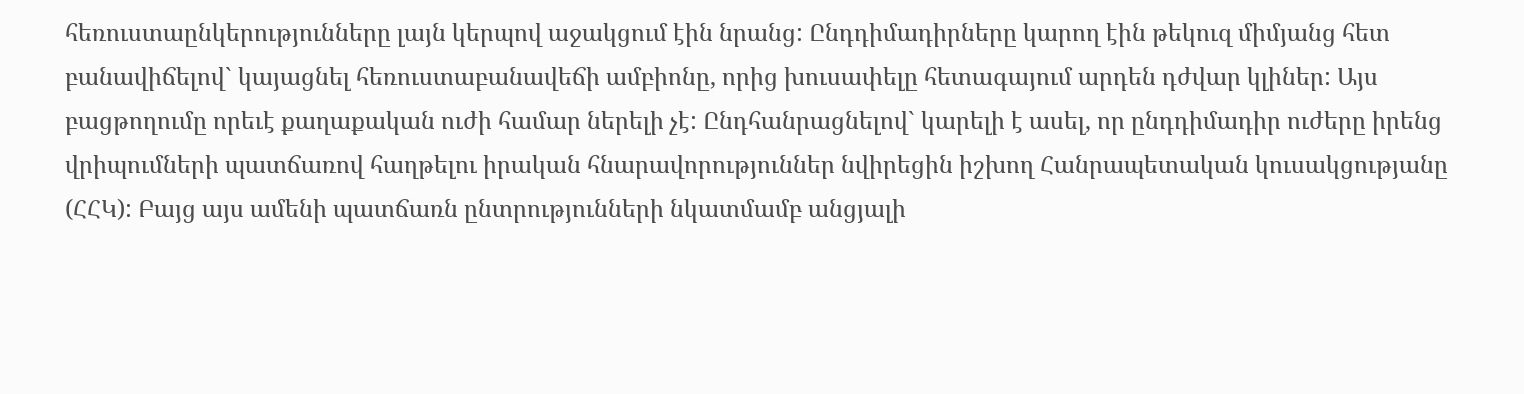հեռուստաընկերությունները լայն կերպով աջակցում էին նրանց: Ընդդիմադիրները կարող էին թեկուզ միմյանց հետ բանավիճելով` կայացնել հեռուստաբանավեճի ամբիոնը, որից խուսափելը հետագայում արդեն դժվար կլիներ: Այս բացթողումը որեւէ քաղաքական ուժի համար ներելի չէ: Ընդհանրացնելով` կարելի է ասել, որ ընդդիմադիր ուժերը իրենց վրիպումների պատճառով հաղթելու իրական հնարավորություններ նվիրեցին իշխող Հանրապետական կուսակցությանը (ՀՀԿ): Բայց այս ամենի պատճառն ընտրությունների նկատմամբ անցյալի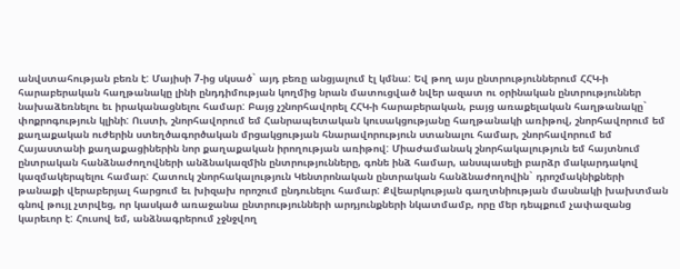անվստահության բեռն է: Մայիսի 7-ից սկսած` այդ բեռը անցյալում էլ կմնա: Եվ թող այս ընտրություններում ՀՀԿ-ի հարաբերական հաղթանակը լինի ընդդիմության կողմից նրան մատուցված նվեր ազատ ու օրինական ընտրություններ նախաձեռնելու եւ իրականացնելու համար: Բայց չշնորհավորել ՀՀԿ-ի հարաբերական, բայց առաքելական հաղթանակը` փոքրոգություն կլինի: Ուստի, շնորհավորում եմ Հանրապետական կուսակցությանը հաղթանակի առիթով, շնորհավորում եմ քաղաքական ուժերին ստեղծագործական մրցակցության հնարավորություն ստանալու համար, շնորհավորում եմ Հայաստանի քաղաքացիներին նոր քաղաքական իրողության առիթով: Միաժամանակ շնորհակալություն եմ հայտնում ընտրական հանձնաժողովների անձնակազմին ընտրությունները, գոնե ինձ համար, անսպասելի բարձր մակարդակով կազմակերպելու համար: Հատուկ շնորհակալություն Կենտրոնական ընտրական հանձնաժողովին` դրոշմակնիքների թանաքի վերաբերյալ հարցում եւ խիզախ որոշում ընդունելու համար: Քվեարկության գաղտնիության մասնակի խախտման գնով թույլ չտրվեց, որ կասկած առաջանա ընտրությունների արդյունքների նկատմամբ, որը մեր դեպքում չափազանց կարեւոր է: Հուսով եմ, անձնագրերում չջնջվող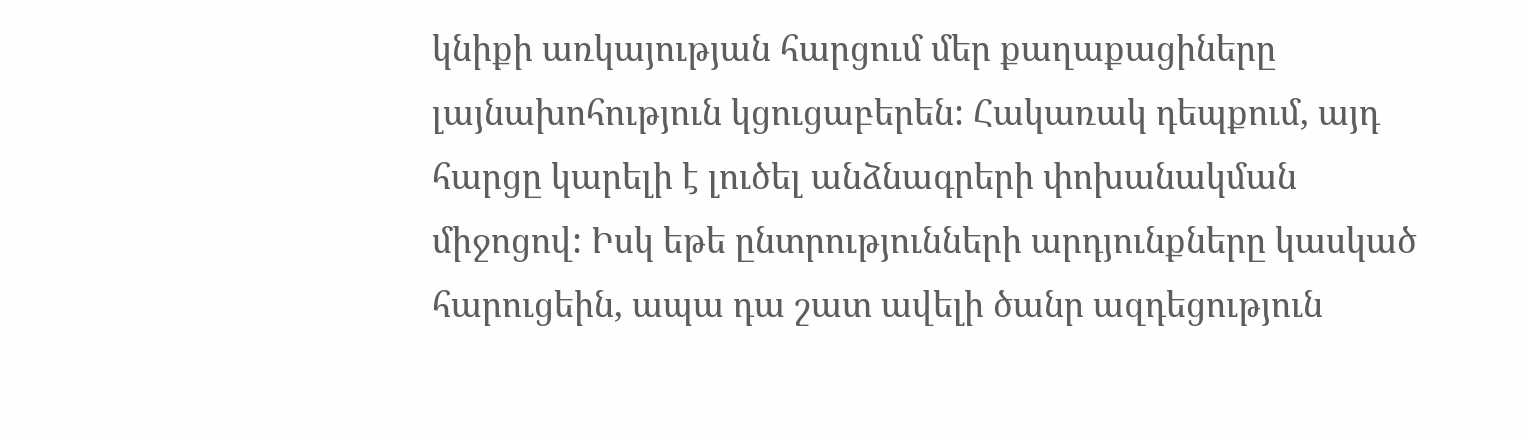կնիքի առկայության հարցում մեր քաղաքացիները լայնախոհություն կցուցաբերեն: Հակառակ դեպքում, այդ հարցը կարելի է լուծել անձնագրերի փոխանակման միջոցով: Իսկ եթե ընտրությունների արդյունքները կասկած հարուցեին, ապա դա շատ ավելի ծանր ազդեցություն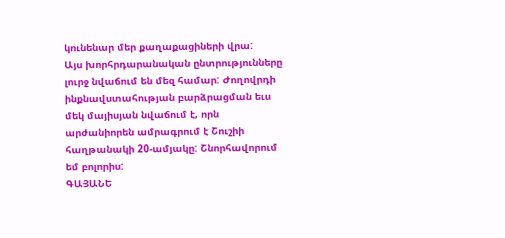կունենար մեր քաղաքացիների վրա:
Այս խորհրդարանական ընտրությունները լուրջ նվաճում են մեզ համար: Ժողովրդի ինքնավստահության բարձրացման եւս մեկ մայիսյան նվաճում է, որն արժանիորեն ամրագրում է Շուշիի հաղթանակի 20-ամյակը: Շնորհավորում եմ բոլորիս:
ԳԱՅԱՆԵ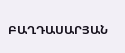ԲԱՂԴԱՍԱՐՅԱՆ